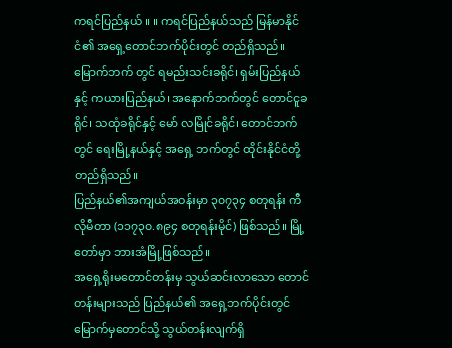ကရင်ပြည်နယ် ။ ။ ကရင်ပြည်နယ်သည် မြန်မာနိုင်ငံ၏ အရှေ့တောင်ဘက်ပိုင်းတွင် တည်ရှိသည်။ မြောက်ဘက် တွင် ရမည်းသင်းခရိုင်၊ ရှမ်းပြည်နယ်နှင့် ကယားပြည်နယ်၊ အနောက်ဘက်တွင် တောင်ငူခရိုင်၊ သထုံခရိုင်နှင့် မော် လမြိုင်ခရိုင်၊ တောင်ဘက်တွင် ရေးမြို့နယ်နှင့် အရှေ့ ဘက်တွင် ထိုင်းနိုင်ငံတို့ တည်ရှိသည်။
ပြည်နယ်၏အကျယ်အဝန်းမှာ ၃၀၇၃၄ စတုရန်း ကီလိုမီတာ (၁၁၇၃၀.၈၉၄ စတုရန်းမိုင်) ဖြစ်သည်။ မြို့တော်မှာ ဘားအံမြို့ဖြစ်သည်။
အရှေ့ရိုးမတောင်တန်းမှ သွယ်ဆင်းလာသော တောင်တန်းများသည် ပြည်နယ်၏ အရှေ့ဘက်ပိုင်းတွင် မြောက်မှတောင်သို့ သွယ်တန်းလျက်ရှိ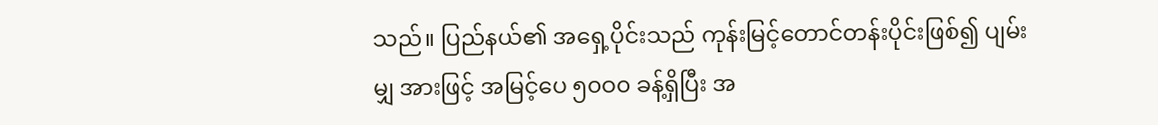သည်။ ပြည်နယ်၏ အရှေ့ပိုင်းသည် ကုန်းမြင့်တောင်တန်းပိုင်းဖြစ်၍ ပျမ်းမျှ အားဖြင့် အမြင့်ပေ ၅၀ဝ၀ ခန့်ရှိပြီး အ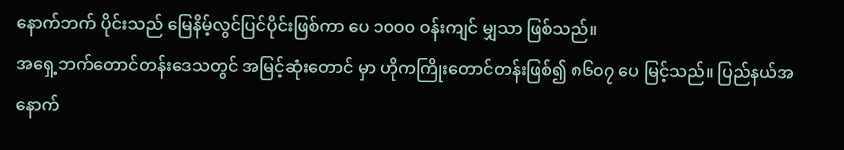နောက်ဘက် ပိုင်းသည် မြေနိမ့်လွင်ပြင်ပိုင်းဖြစ်ကာ ပေ ၁၀ဝ၀ ဝန်းကျင် မျှသာ ဖြစ်သည်။
အရှေ့ဘက်တောင်တန်းဒေသတွင် အမြင့်ဆုံးတောင် မှာ ဟိုကကြိုးတောင်တန်းဖြစ်၍ ၈၆၀၇ ပေ မြင့်သည်။ ပြည်နယ်အနောက်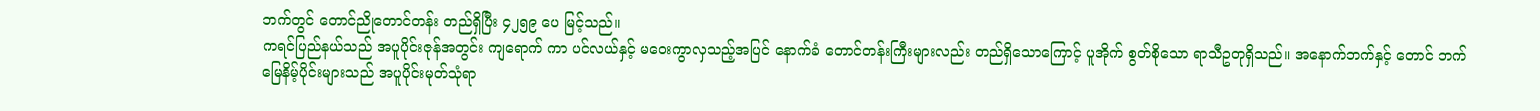ဘက်တွင် တောင်ညိုတောင်တန်း တည်ရှိပြီး ၄၂၅၉ ပေ မြင့်သည်။
ကရင်ပြည်နယ်သည် အပူပိုင်းဇုန်အတွင်း ကျရောက် ကာ ပင်လယ်နှင့် မဝေးကွာလှသည့်အပြင် နောက်ခံ တောင်တန်းကြီးများလည်း တည်ရှိသောကြောင့် ပူအိုက် စွတ်စိုသော ရာသီဥတုရှိသည်။ အနောက်ဘက်နှင့် တောင် ဘက် မြေနိမ့်ပိုင်းများသည် အပူပိုင်းမုတ်သုံရာ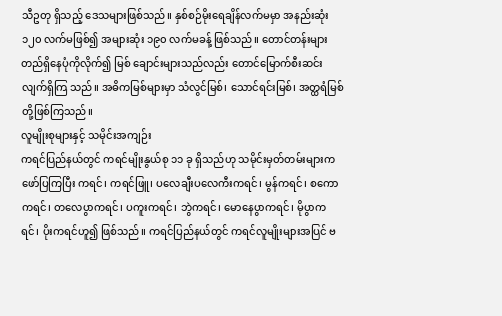သီဥတု ရှိသည့် ဒေသများဖြစ်သည်။ နှစ်စဉ်မိုးရေချိန်လက်မမှာ အနည်းဆုံး ၁၂၀ လက်မဖြစ်၍ အများဆုံး ၁၉၀ လက်မခန့် ဖြစ်သည်။ တောင်တန်းများ တည်ရှိနေပုံကိုလိုက်၍ မြစ် ချောင်းများသည်လည်း တောင်မြောက်စီးဆင်းလျက်ရှိကြ သည်။ အဓိကမြစ်များမှာ သံလွင်မြစ်၊ သောင်ရင်းမြစ်၊ အတ္ထရံမြစ်တို့ဖြစ်ကြသည်။
လူမျိုးစုများနှင့် သမိုင်းအကျဉ်း
ကရင်ပြည်နယ်တွင် ကရင်မျိုးနွယ်စု ၁၁ ခု ရှိသည်ဟု သမိုင်းမှတ်တမ်းများက ဖော်ပြကြပြီး ကရင်၊ ကရင်ဖြူ၊ ပလေချီးပလေကီးကရင်၊ မွန်ကရင်၊ စကောကရင်၊ တလေပွာကရင်၊ ပကူးကရင်၊ ဘွဲကရင်၊ မောနေပွာကရင်၊ မိုပွာကရင်၊ ပိုးကရင်ဟူ၍ ဖြစ်သည်။ ကရင်ပြည်နယ်တွင် ကရင်လူမျိုးများအပြင် ဗ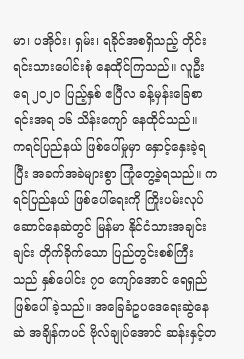မာ၊ ပအိုဝ်း၊ ရှမ်း၊ ရခိုင်အစရှိသည့် တိုင်းရင်းသားပေါင်းစုံ နေထိုင်ကြသည်။ လူဦးရေ ၂ဝ၂ဝ ပြည့်နှစ် ဧပြီလ ခန့်မှန်းခြေစာရင်းအရ ၁၆ သိန်းကျော် နေထိုင်သည်။
ကရင်ပြည်နယ် ဖြစ်ပေါ်မှုမှာ နှောင့်နှေးခဲ့ရပြီး အခက်အခဲများစွာ ကြုံတွေ့ခဲ့ရသည်။ ကရင်ပြည်နယ် ဖြစ်ပေါ်ရေးကို ကြိုးပမ်းလုပ်ဆောင်နေဆဲတွင် မြန်မာ နိုင်ငံသားအချင်းချင်း တိုက်ခိုက်သော ပြည်တွင်းစစ်ကြီး သည် နှစ်ပေါင်း ၇၀ ကျော်အောင် ရေရှည် ဖြစ်ပေါ်ခဲ့သည်။ အခြေခံဥပဒေရေးဆွဲနေဆဲ အချိန်ကပင် ဗိုလ်ချုပ်အောင် ဆန်းနှင့်တ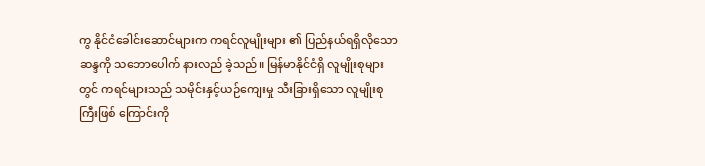ကွ နိုင်ငံခေါင်းဆောင်များက ကရင်လူမျိုးများ ၏ ပြည်နယ်ရရှိလိုသောဆန္ဒကို သဘောပေါက် နားလည် ခဲ့သည်။ မြန်မာနိုင်ငံရှိ လူမျိုးစုများတွင် ကရင်များသည် သမိုင်းနှင့်ယဉ်ကျေးမှု သီးခြားရှိသော လူမျိုးစုကြီးဖြစ် ကြောင်းကို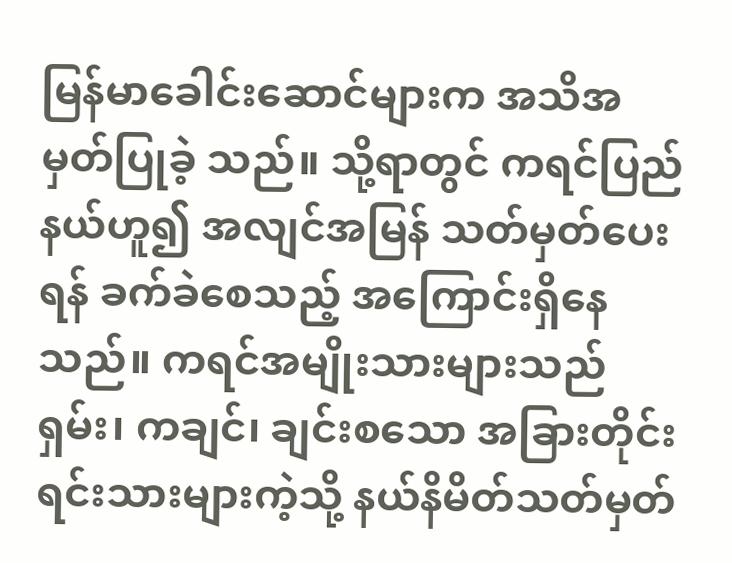မြန်မာခေါင်းဆောင်များက အသိအမှတ်ပြုခဲ့ သည်။ သို့ရာတွင် ကရင်ပြည်နယ်ဟူ၍ အလျင်အမြန် သတ်မှတ်ပေးရန် ခက်ခဲစေသည့် အကြောင်းရှိနေသည်။ ကရင်အမျိုးသားများသည် ရှမ်း၊ ကချင်၊ ချင်းစသော အခြားတိုင်းရင်းသားများကဲ့သို့ နယ်နိမိတ်သတ်မှတ်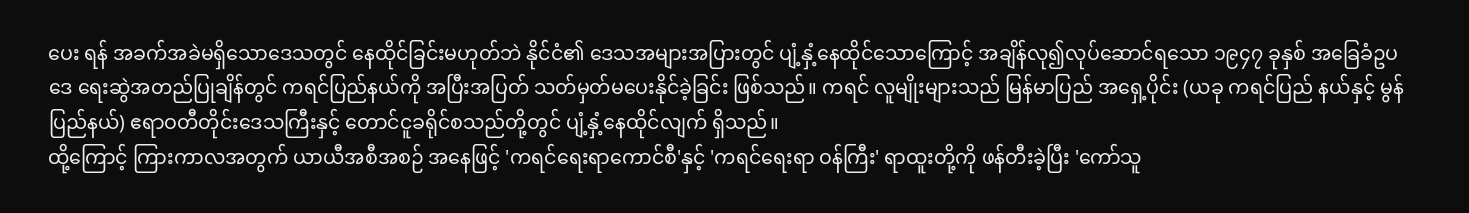ပေး ရန် အခက်အခဲမရှိသောဒေသတွင် နေထိုင်ခြင်းမဟုတ်ဘဲ နိုင်ငံ၏ ဒေသအများအပြားတွင် ပျံ့နှံ့နေထိုင်သောကြောင့် အချိန်လု၍လုပ်ဆောင်ရသော ၁၉၄၇ ခုနှစ် အခြေခံဥပဒေ ရေးဆွဲအတည်ပြုချိန်တွင် ကရင်ပြည်နယ်ကို အပြီးအပြတ် သတ်မှတ်မပေးနိုင်ခဲ့ခြင်း ဖြစ်သည်။ ကရင် လူမျိုးများသည် မြန်မာပြည် အရှေ့ပိုင်း (ယခု ကရင်ပြည် နယ်နှင့် မွန်ပြည်နယ်) ဧရာဝတီတိုင်းဒေသကြီးနှင့် တောင်ငူခရိုင်စသည်တို့တွင် ပျံ့နှံ့နေထိုင်လျက် ရှိသည်။
ထို့ကြောင့် ကြားကာလအတွက် ယာယီအစီအစဉ် အနေဖြင့် 'ကရင်ရေးရာကောင်စီ'နှင့် 'ကရင်ရေးရာ ဝန်ကြီး' ရာထူးတို့ကို ဖန်တီးခဲ့ပြီး 'ကော်သူ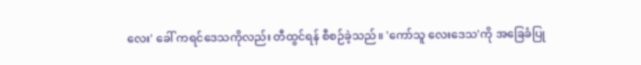လေး' ခေါ် ကရင်ဒေသကိုလည်း တီထွင်ရန် စီစဉ်ခဲ့သည်။ 'ကော်သူ လေးဒေသ'ကို အခြေခံပြု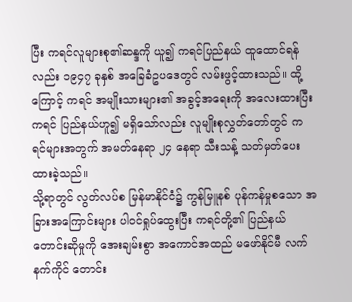ပြီး ကရင်လူများစု၏ဆန္ဒကို ယူ၍ ကရင်ပြည်နယ် ထူထောင်ရန်လည်း ၁၉၄၇ ခုနှစ် အခြေခံဥပဒေတွင် လမ်းဖွင့်ထားသည်။ ထို့ကြောင့် ကရင် အမျိုးသားများ၏ အခွင့်အရေးကို အလေးထားပြီး ကရင် ပြည်နယ်ဟူ၍ မရှိသော်လည်း လူမျိုးစုလွှတ်တော်တွင် ကရင်များအတွက် အမတ်နေရာ ၂၄ နေရာ သီးသန့် သတ်မှတ်ပေးထားခဲ့သည်။
သို့ရာတွင် လွတ်လပ်စ မြန်မာနိုင်ငံ၌ ကွန်မြူနစ် ပုန်ကန်မှုစသော အခြားအကြောင်းများ ပါဝင်ရှုပ်ထွေးပြီး ကရင်တို့၏ ပြည်နယ်တောင်းဆိုမှုကို အေးချမ်းစွာ အကောင်အထည် မဖော်နိုင်မီ လက်နက်ကိုင် တောင်း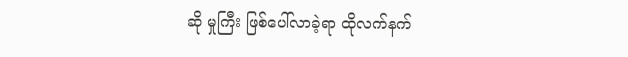ဆို မှုကြီး ဖြစ်ပေါ်လာခဲ့ရာ ထိုလက်နက်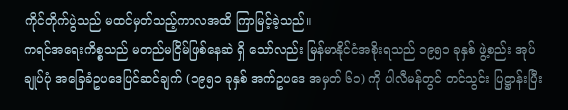ကိုင်တိုက်ပွဲသည် မထင်မှတ်သည့်ကာလအထိ ကြာမြင့်ခဲ့သည်။
ကရင်အရေးကိစ္စသည် မတည်မငြိမ်ဖြစ်နေဆဲ ရှိ သော်လည်း မြန်မာနိုင်ငံအစိုးရသည် ၁၉၅၁ ခုနှစ် ဖွဲ့စည်း အုပ်ချုပ်ပုံ အခြေခံဥပဒေပြင်ဆင်ချက် (၁၉၅၁ ခုနှစ် အက်ဥပဒေ အမှတ် ၆၁) ကို ပါလီမန်တွင် တင်သွင်း ပြဋ္ဌာန်းပြီး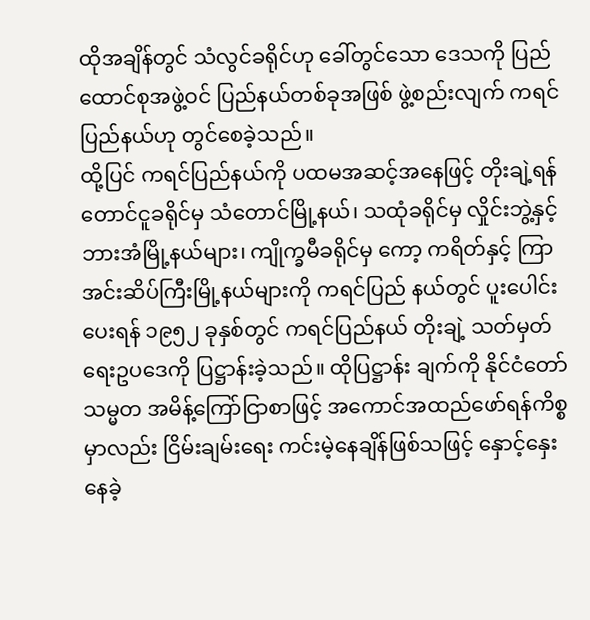ထိုအချိန်တွင် သံလွင်ခရိုင်ဟု ခေါ်တွင်သော ဒေသကို ပြည်ထောင်စုအဖွဲ့ဝင် ပြည်နယ်တစ်ခုအဖြစ် ဖွဲ့စည်းလျက် ကရင်ပြည်နယ်ဟု တွင်စေခဲ့သည်။
ထို့ပြင် ကရင်ပြည်နယ်ကို ပထမအဆင့်အနေဖြင့် တိုးချဲ့ရန် တောင်ငူခရိုင်မှ သံတောင်မြို့နယ်၊ သထုံခရိုင်မှ လှိုင်းဘွဲ့နှင့် ဘားအံမြို့နယ်များ၊ ကျိုက္ခမီခရိုင်မှ ကော့ ကရိတ်နှင့် ကြာအင်းဆိပ်ကြီးမြို့နယ်များကို ကရင်ပြည် နယ်တွင် ပူးပေါင်းပေးရန် ၁၉၅၂ ခုနှစ်တွင် ကရင်ပြည်နယ် တိုးချဲ့ သတ်မှတ်ရေးဥပဒေကို ပြဋ္ဌာန်းခဲ့သည်။ ထိုပြဋ္ဌာန်း ချက်ကို နိုင်ငံတော်သမ္မတ အမိန့်ကြော်ငြာစာဖြင့် အကောင်အထည်ဖော်ရန်ကိစ္စမှာလည်း ငြိမ်းချမ်းရေး ကင်းမဲ့နေချိန်ဖြစ်သဖြင့် နှောင့်နှေးနေခဲ့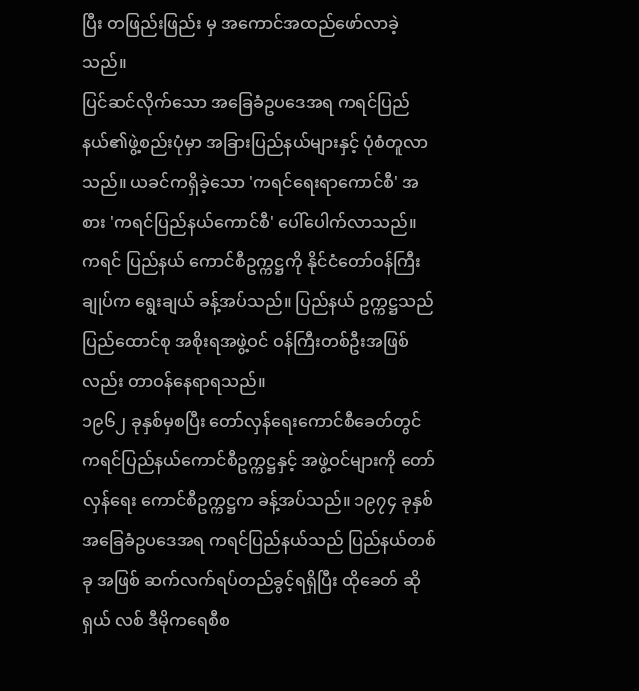ပြီး တဖြည်းဖြည်း မှ အကောင်အထည်ဖော်လာခဲ့သည်။
ပြင်ဆင်လိုက်သော အခြေခံဥပဒေအရ ကရင်ပြည် နယ်၏ဖွဲ့စည်းပုံမှာ အခြားပြည်နယ်များနှင့် ပုံစံတူလာ သည်။ ယခင်ကရှိခဲ့သော 'ကရင်ရေးရာကောင်စီ' အစား 'ကရင်ပြည်နယ်ကောင်စီ' ပေါ်ပေါက်လာသည်။ ကရင် ပြည်နယ် ကောင်စီဥက္ကဋ္ဌကို နိုင်ငံတော်ဝန်ကြီးချုပ်က ရွေးချယ် ခန့်အပ်သည်။ ပြည်နယ် ဥက္ကဋ္ဌသည် ပြည်ထောင်စု အစိုးရအဖွဲ့ဝင် ဝန်ကြီးတစ်ဦးအဖြစ်လည်း တာဝန်နေရာရသည်။
၁၉၆၂ ခုနှစ်မှစပြီး တော်လှန်ရေးကောင်စီခေတ်တွင် ကရင်ပြည်နယ်ကောင်စီဥက္ကဋ္ဌနှင့် အဖွဲ့ဝင်များကို တော် လှန်ရေး ကောင်စီဥက္ကဋ္ဌက ခန့်အပ်သည်။ ၁၉၇၄ ခုနှစ် အခြေခံဥပဒေအရ ကရင်ပြည်နယ်သည် ပြည်နယ်တစ်ခု အဖြစ် ဆက်လက်ရပ်တည်ခွင့်ရရှိပြီး ထိုခေတ် ဆိုရှယ် လစ် ဒီမိုကရေစီစ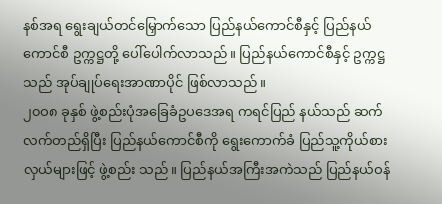နစ်အရ ရွေးချယ်တင်မြှောက်သော ပြည်နယ်ကောင်စီနှင့် ပြည်နယ်ကောင်စီ ဥက္ကဋ္ဌတို့ ပေါ်ပေါက်လာသည်။ ပြည်နယ်ကောင်စီနှင့် ဥက္ကဋ္ဌသည် အုပ်ချုပ်ရေးအာဏာပိုင် ဖြစ်လာသည်။
၂၀ဝ၈ ခုနှစ် ဖွဲ့စည်းပုံအခြေခံဥပဒေအရ ကရင်ပြည် နယ်သည် ဆက်လက်တည်ရှိပြီး ပြည်နယ်ကောင်စီကို ရွေးကောက်ခံ ပြည်သူ့ကိုယ်စားလှယ်များဖြင့် ဖွဲ့စည်း သည်။ ပြည်နယ်အကြီးအကဲသည် ပြည်နယ်ဝန်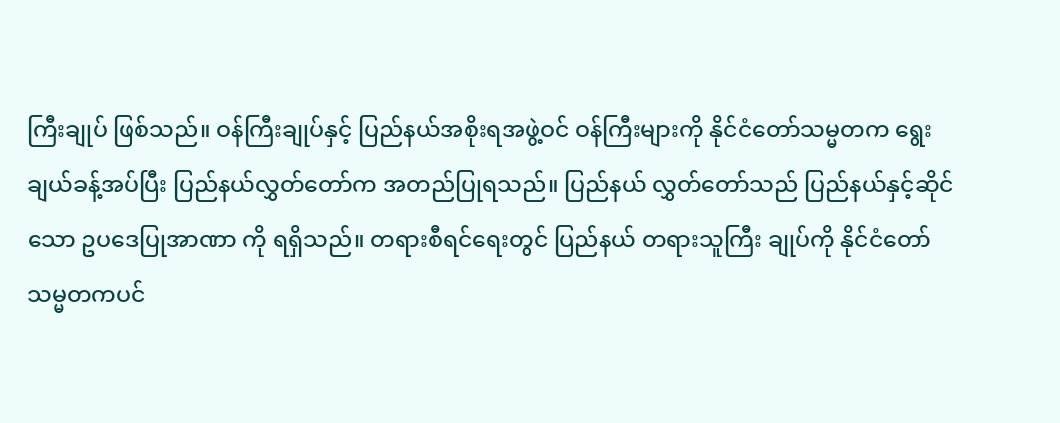ကြီးချုပ် ဖြစ်သည်။ ဝန်ကြီးချုပ်နှင့် ပြည်နယ်အစိုးရအဖွဲ့ဝင် ဝန်ကြီးများကို နိုင်ငံတော်သမ္မတက ရွေးချယ်ခန့်အပ်ပြီး ပြည်နယ်လွှတ်တော်က အတည်ပြုရသည်။ ပြည်နယ် လွှတ်တော်သည် ပြည်နယ်နှင့်ဆိုင်သော ဥပဒေပြုအာဏာ ကို ရရှိသည်။ တရားစီရင်ရေးတွင် ပြည်နယ် တရားသူကြီး ချုပ်ကို နိုင်ငံတော်သမ္မတကပင်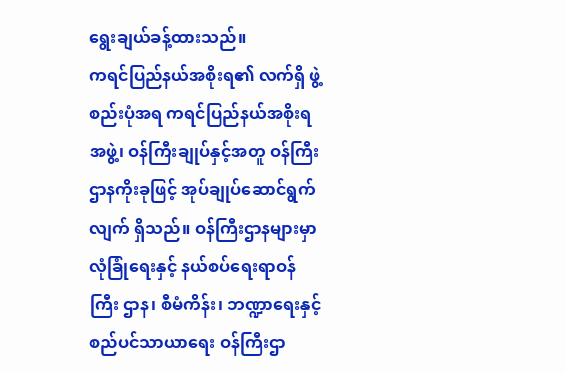ရွေးချယ်ခန့်ထားသည်။
ကရင်ပြည်နယ်အစိုးရ၏ လက်ရှိ ဖွဲ့စည်းပုံအရ ကရင်ပြည်နယ်အစိုးရအဖွဲ့၊ ဝန်ကြီးချုပ်နှင့်အတူ ဝန်ကြီး ဌာနကိုးခုဖြင့် အုပ်ချုပ်ဆောင်ရွက်လျက် ရှိသည်။ ဝန်ကြီးဌာနများမှာ လုံခြုံရေးနှင့် နယ်စပ်ရေးရာဝန်ကြီး ဌာန၊ စီမံကိန်း၊ ဘဏ္ဍာရေးနှင့် စည်ပင်သာယာရေး ဝန်ကြီးဌာ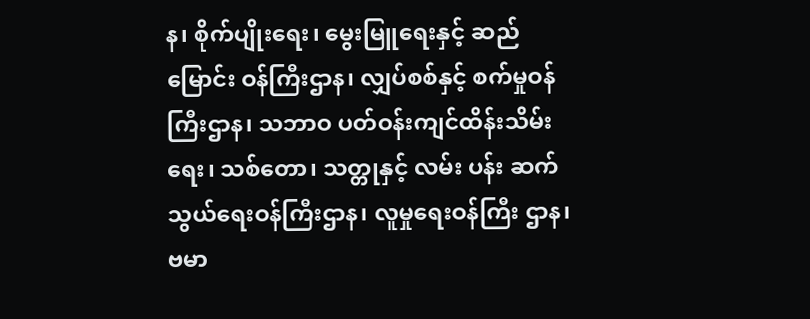န၊ စိုက်ပျိုးရေး၊ မွေးမြူရေးနှင့် ဆည်မြောင်း ဝန်ကြီးဌာန၊ လျှပ်စစ်နှင့် စက်မှုဝန်ကြီးဌာန၊ သဘာဝ ပတ်ဝန်းကျင်ထိန်းသိမ်းရေး၊ သစ်တော၊ သတ္တုနှင့် လမ်း ပန်း ဆက်သွယ်ရေးဝန်ကြီးဌာန၊ လူမှုရေးဝန်ကြီး ဌာန၊ ဗမာ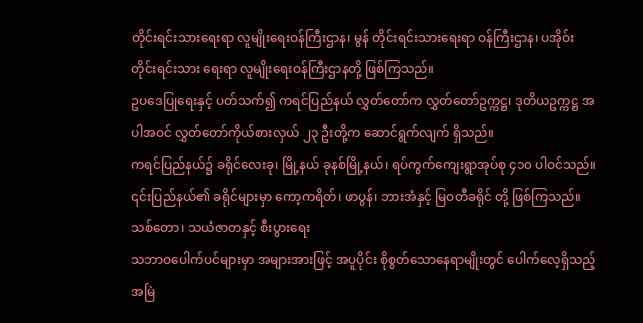တိုင်းရင်းသားရေးရာ လူမျိုးရေးဝန်ကြီးဌာန၊ မွန် တိုင်းရင်းသားရေးရာ ဝန်ကြီးဌာန၊ ပအိုဝ်းတိုင်းရင်းသား ရေးရာ လူမျိုးရေးဝန်ကြီးဌာနတို့ ဖြစ်ကြသည်။
ဥပဒေပြုရေးနှင့် ပတ်သက်၍ ကရင်ပြည်နယ် လွှတ်တော်က လွှတ်တော်ဥက္ကဋ္ဌ၊ ဒုတိယဥက္ကဋ္ဌ အပါအဝင် လွှတ်တော်ကိုယ်စားလှယ် ၂၃ ဦးတို့က ဆောင်ရွက်လျက် ရှိသည်။
ကရင်ပြည်နယ်၌ ခရိုင်လေးခု၊ မြို့နယ် ခုနစ်မြို့နယ်၊ ရပ်ကွက်ကျေးရွာအုပ်စု ၄၁၀ ပါဝင်သည်။ ၎င်းပြည်နယ်၏ ခရိုင်များမှာ ကော့ကရိတ်၊ ဖာပွန်၊ ဘားအံနှင့် မြဝတီခရိုင် တို့ ဖြစ်ကြသည်။
သစ်တော၊ သယံဇာတနှင့် စီးပွားရေး
သဘာဝပေါက်ပင်များမှာ အများအားဖြင့် အပူပိုင်း စိုစွတ်သောနေရာမျိုးတွင် ပေါက်လေ့ရှိသည့် အမြဲ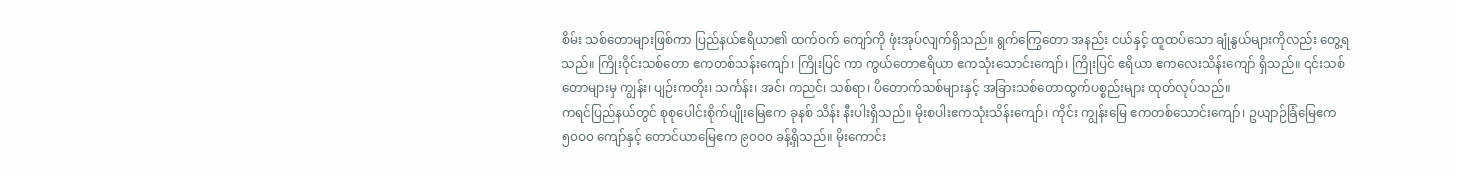စိမ်း သစ်တောများဖြစ်ကာ ပြည်နယ်ဧရိယာ၏ ထက်ဝက် ကျော်ကို ဖုံးအုပ်လျက်ရှိသည်။ ရွက်ကြွေတော အနည်း ငယ်နှင့် ထူထပ်သော ချုံနွယ်များကိုလည်း တွေ့ရသည်။ ကြိုးဝိုင်းသစ်တော ဧကတစ်သန်းကျော်၊ ကြိုးပြင် ကာ ကွယ်တောဧရိယာ ဧကသုံးသောင်းကျော်၊ ကြိုးပြင် ဧရိယာ ဧကလေးသိန်းကျော် ရှိသည်။ ၎င်းသစ်တောများမှ ကျွန်း၊ ပျဉ်းကတိုး၊ သင်္ကန်း၊ အင်၊ ကညင်၊ သစ်ရာ၊ ပိတောက်သစ်များနှင့် အခြားသစ်တောထွက်ပစ္စည်းများ ထုတ်လုပ်သည်။
ကရင်ပြည်နယ်တွင် စုစုပေါင်းစိုက်ပျိုးမြေဧက ခုနစ် သိန်း နီးပါးရှိသည်။ မိုးစပါးဧကသုံးသိန်းကျော်၊ ကိုင်း ကျွန်းမြေ ဧကတစ်သောင်းကျော်၊ ဥယျာဉ်ခြံမြေဧက ၅၀ဝ၀ ကျော်နှင့် တောင်ယာမြေဧက ၉၀ဝ၀ ခန့်ရှိသည်။ မိုးကောင်း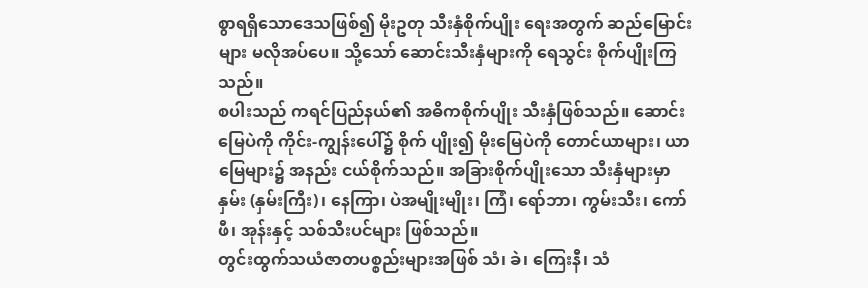စွာရရှိသောဒေသဖြစ်၍ မိုးဥတု သီးနှံစိုက်ပျိုး ရေးအတွက် ဆည်မြောင်းများ မလိုအပ်ပေ။ သို့သော် ဆောင်းသီးနှံများကို ရေသွင်း စိုက်ပျိုးကြသည်။
စပါးသည် ကရင်ပြည်နယ်၏ အဓိကစိုက်ပျိုး သီးနှံဖြစ်သည်။ ဆောင်းမြေပဲကို ကိုင်း-ကျွန်းပေါ်၌ စိုက် ပျိုး၍ မိုးမြေပဲကို တောင်ယာများ၊ ယာမြေများ၌ အနည်း ငယ်စိုက်သည်။ အခြားစိုက်ပျိုးသော သီးနှံများမှာ နှမ်း (နှမ်းကြီး)၊ နေကြာ၊ ပဲအမျိုးမျိုး၊ ကြံ၊ ရော်ဘာ၊ ကွမ်းသီး၊ ကော်ဖီ၊ အုန်းနှင့် သစ်သီးပင်များ ဖြစ်သည်။
တွင်းထွက်သယံဇာတပစ္စည်းများအဖြစ် သံ၊ ခဲ၊ ကြေးနီ၊ သံ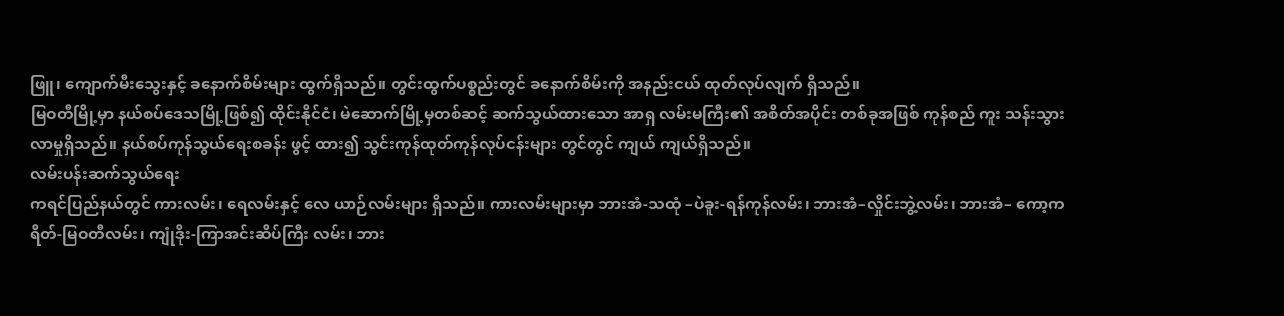ဖြူ၊ ကျောက်မီးသွေးနှင့် ခနောက်စိမ်းများ ထွက်ရှိသည်။ တွင်းထွက်ပစ္စည်းတွင် ခနောက်စိမ်းကို အနည်းငယ် ထုတ်လုပ်လျက် ရှိသည်။
မြဝတီမြို့မှာ နယ်စပ်ဒေသမြို့ဖြစ်၍ ထိုင်းနိုင်ငံ၊ မဲဆောက်မြို့မှတစ်ဆင့် ဆက်သွယ်ထားသော အာရှ လမ်းမကြီး၏ အစိတ်အပိုင်း တစ်ခုအဖြစ် ကုန်စည် ကူး သန်းသွားလာမှုရှိသည်။ နယ်စပ်ကုန်သွယ်ရေးစခန်း ဖွင့် ထား၍ သွင်းကုန်ထုတ်ကုန်လုပ်ငန်းများ တွင်တွင် ကျယ် ကျယ်ရှိသည်။
လမ်းပန်းဆက်သွယ်ရေး
ကရင်ပြည်နယ်တွင် ကားလမ်း၊ ရေလမ်းနှင့် လေ ယာဉ်လမ်းများ ရှိသည်။ ကားလမ်းများမှာ ဘားအံ-သထုံ –ပဲခူး-ရန်ကုန်လမ်း၊ ဘားအံ–လှိုင်းဘွဲ့လမ်း၊ ဘားအံ– ကော့ကရိတ်-မြဝတီလမ်း၊ ကျုံဒိုး-ကြာအင်းဆိပ်ကြီး လမ်း၊ ဘား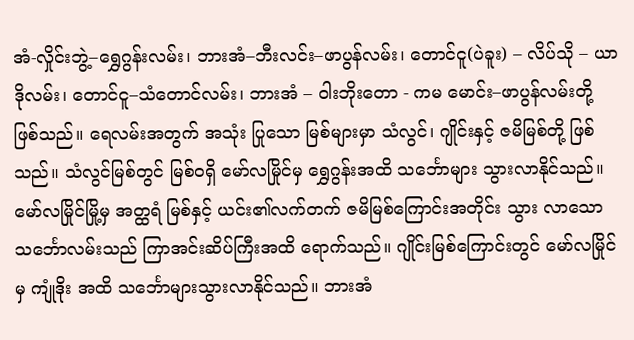အံ-လှိုင်းဘွဲ့–ရွှေဂွန်းလမ်း၊ ဘားအံ–ဘီးလင်း–ဖာပွန်လမ်း၊ တောင်ငူ(ပဲခူး) – လိပ်သို – ယာဒိုလမ်း၊ တောင်ငူ–သံတောင်လမ်း၊ ဘားအံ – ဝါးဘိုးတော - ကမ မောင်း–ဖာပွန်လမ်းတို့ ဖြစ်သည်။ ရေလမ်းအတွက် အသုံး ပြုသော မြစ်များမှာ သံလွင်၊ ဂျိုင်းနှင့် ဇမိမြစ်တို့ ဖြစ် သည်။ သံလွင်မြစ်တွင် မြစ်ဝရှိ မော်လမြိုင်မှ ရွှေဂွန်းအထိ သင်္ဘောများ သွားလာနိုင်သည်။ မော်လမြိုင်မြို့မှ အတ္ထရံ မြစ်နှင့် ယင်း၏လက်တက် ဇမိမြစ်ကြောင်းအတိုင်း သွား လာသော သင်္ဘောလမ်းသည် ကြာအင်းဆိပ်ကြီးအထိ ရောက်သည်။ ဂျိုင်းမြစ်ကြောင်းတွင် မော်လမြိုင်မှ ကျုံဒိုး အထိ သင်္ဘောများသွားလာနိုင်သည်။ ဘားအံ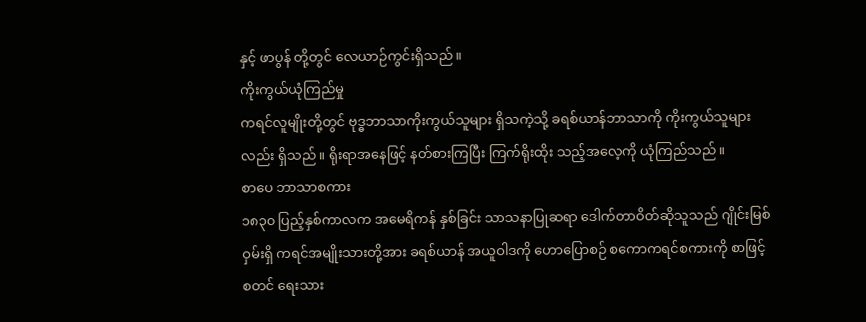နှင့် ဖာပွန် တို့တွင် လေယာဉ်ကွင်းရှိသည်။
ကိုးကွယ်ယုံကြည်မှု
ကရင်လူမျိုးတို့တွင် ဗုဒ္ဓဘာသာကိုးကွယ်သူများ ရှိသကဲ့သို့ ခရစ်ယာန်ဘာသာကို ကိုးကွယ်သူများလည်း ရှိသည်။ ရိုးရာအနေဖြင့် နတ်စားကြပြီး ကြက်ရိုးထိုး သည့်အလေ့ကို ယုံကြည်သည်။
စာပေ ဘာသာစကား
၁၈၃၀ ပြည့်နှစ်ကာလက အမေရိကန် နှစ်ခြင်း သာသနာပြုဆရာ ဒေါက်တာဝိတ်ဆိုသူသည် ဂျိုင်းမြစ် ဝှမ်းရှိ ကရင်အမျိုးသားတို့အား ခရစ်ယာန် အယူဝါဒကို ဟောပြောစဉ် စကောကရင်စကားကို စာဖြင့် စတင် ရေးသား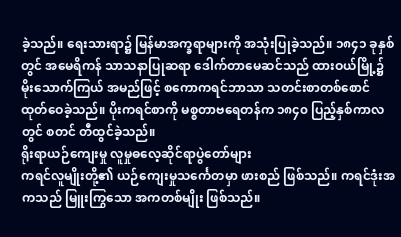ခဲ့သည်။ ရေးသားရာ၌ မြန်မာအက္ခရာများကို အသုံးပြုခဲ့သည်။ ၁၈၄၁ ခုနှစ်တွင် အမေရိကန် သာသနာပြုဆရာ ဒေါက်တာမေဆင်သည် ထားဝယ်မြို့၌ မိုးသောက်ကြယ် အမည်ဖြင့် စကောကရင်ဘာသာ သတင်းစာတစ်စောင် ထုတ်ဝေခဲ့သည်။ ပိုးကရင်စာကို မစ္စတာဗရေတန်က ၁၈၄၀ ပြည့်နှစ်ကာလတွင် စတင် တီထွင်ခဲ့သည်။
ရိုးရာယဉ်ကျေးမှု လူမှုဓလေ့ဆိုင်ရာပွဲတော်များ
ကရင်လူမျိုးတို့၏ ယဉ်ကျေးမှုသင်္ကေတမှာ ဖားစည် ဖြစ်သည်။ ကရင်ဒုံးအကသည် မြူးကြွသော အကတစ်မျိုး ဖြစ်သည်။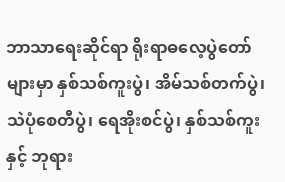ဘာသာရေးဆိုင်ရာ ရိုးရာဓလေ့ပွဲတော်များမှာ နှစ်သစ်ကူးပွဲ၊ အိမ်သစ်တက်ပွဲ၊ သဲပုံစေတီပွဲ၊ ရေအိုးစင်ပွဲ၊ နှစ်သစ်ကူးနှင့် ဘုရား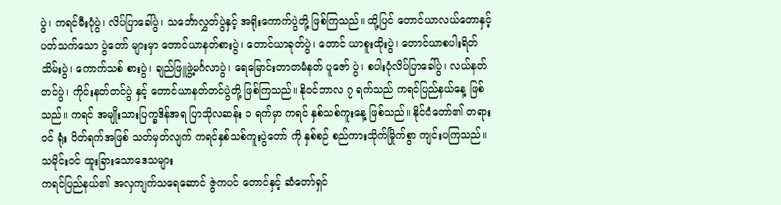ပွဲ၊ ကရင်မီးပုံပွဲ၊ လိပ်ပြာခေါ်ပွဲ၊ သင်္ဘောလွှတ်ပွဲနှင့် အရိုးကောက်ပွဲတို့ ဖြစ်ကြသည်။ ထို့ပြင် တောင်ယာလယ်တောနှင့် ပတ်သက်သော ပွဲတော် များမှာ တောင်ယာနတ်စားပွဲ၊ တောင်ယာခုတ်ပွဲ၊ တောင် ယာစူးထိုးပွဲ၊ တောင်ယာစပါးရိတ်သိမ်းပွဲ၊ ကောက်သစ် စားပွဲ၊ ချည်ဖြူဖွဲ့မင်္ဂလာပွဲ၊ ရေမြောင်းတာတမံနတ် ပူဇော် ပွဲ၊ စပါးပုံလိပ်ပြာခေါ်ပွဲ၊ လယ်နတ်တင်ပွဲ၊ ကိုင်းနတ်တင်ပွဲ နှင့် တောင်ယာနတ်တင်ပွဲတို့ ဖြစ်ကြသည်။ နိုဝင်ဘာလ ၇ ရက်သည် ကရင်ပြည်နယ်နေ့ ဖြစ်သည်။ ကရင် အမျိုးသားပြက္ခဒိန်အရ ပြာသိုလဆန်း ၁ ရက်မှာ ကရင် နှစ်သစ်ကူးနေ့ ဖြစ်သည်။ နိုင်ငံတော်၏ တရားဝင် ရုံး ပိတ်ရက်အဖြစ် သတ်မှတ်လျက် ကရင်နှစ်သစ်ကူးပွဲတော် ကို နှစ်စဉ် စည်ကားသိုက်မြိုက်စွာ ကျင်းပကြသည်။
သမိုင်းဝင် ထူးခြားသောဒေသများ
ကရင်ပြည်နယ်၏ အလှကျက်သရေဆောင် ဇွဲကပင် တောင်နှင့် ဆံတော်ရှင်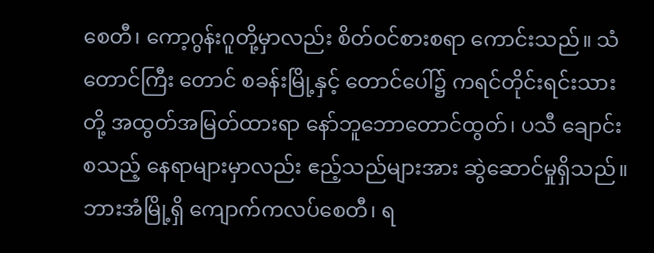စေတီ၊ ကော့ဂွန်းဂူတို့မှာလည်း စိတ်ဝင်စားစရာ ကောင်းသည်။ သံတောင်ကြီး တောင် စခန်းမြို့နှင့် တောင်ပေါ်၌ ကရင်တိုင်းရင်းသားတို့ အထွတ်အမြတ်ထားရာ နော်ဘူဘောတောင်ထွတ်၊ ပသီ ချောင်း စသည့် နေရာများမှာလည်း ဧည့်သည်များအား ဆွဲဆောင်မှုရှိသည်။ ဘားအံမြို့ရှိ ကျောက်ကလပ်စေတီ၊ ရ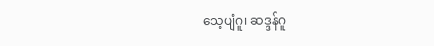သေ့ပျံဂူ၊ ဆဒ္ဒန်ဂူ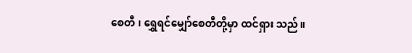စေတီ၊ ရွှေရင်မျှော်စေတီတို့မှာ ထင်ရှား သည်။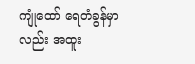ကျုံထော် ရေတံခွန်မှာလည်း အထူး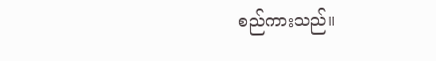စည်ကားသည်။